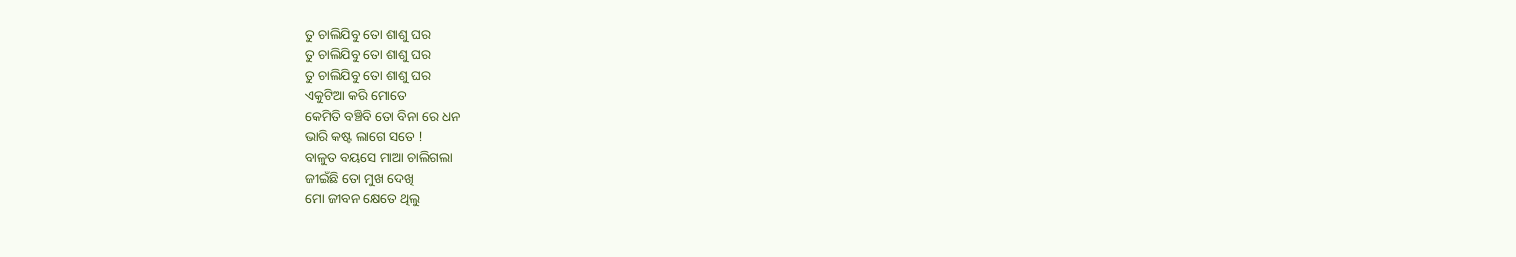ତୁ ଚାଲିଯିବୁ ତୋ ଶାଶୁ ଘର
ତୁ ଚାଲିଯିବୁ ତୋ ଶାଶୁ ଘର
ତୁ ଚାଲିଯିବୁ ତୋ ଶାଶୁ ଘର
ଏକୁଟିଆ କରି ମୋତେ
କେମିତି ବଞ୍ଚିବି ତୋ ବିନା ରେ ଧନ
ଭାରି କଷ୍ଟ ଲାଗେ ସତେ !
ବାଳୁତ ବୟସେ ମାଆ ଚାଲିଗଲା
ଜୀଇଁଛି ତୋ ମୁଖ ଦେଖି
ମୋ ଜୀବନ କ୍ଷେତେ ଥିଲୁ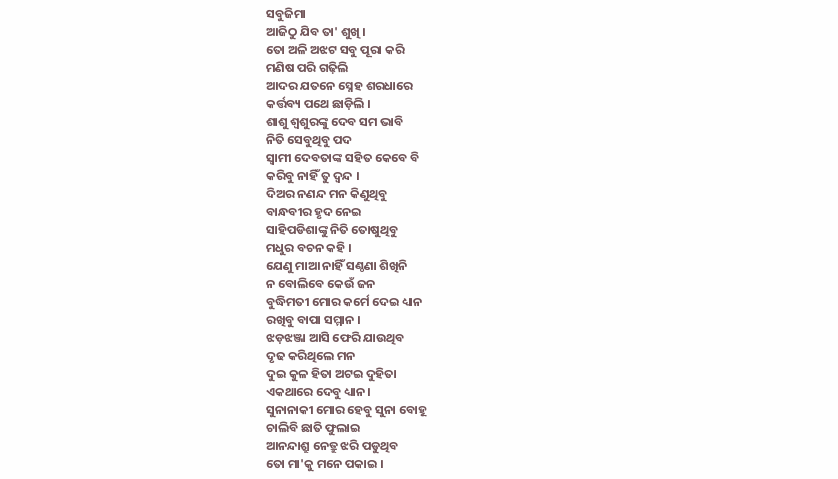ସବୁଜିମା
ଆଜିଠୁ ଯିବ ତା' ଶୁଖି ।
ତୋ ଅଳି ଅଝଟ ସବୁ ପୂରା କରି
ମଣିଷ ପରି ଗଢ଼ିଲି
ଆଦର ଯତନେ ସ୍ନେହ ଶରଧାରେ
କର୍ତ୍ତବ୍ୟ ପଥେ ଛାଡ଼ିଲି ।
ଶାଶୁ ଶ୍ବଶୁରଙ୍କୁ ଦେବ ସମ ଭାବି
ନିତି ସେବୁଥିବୁ ପଦ
ସ୍ବାମୀ ଦେବତାଙ୍କ ସହିତ କେବେ ବି
କରିବୁ ନାହିଁ ତୁ ଦ୍ବନ୍ଦ ।
ଦିଅର ନଣନ୍ଦ ମନ କିଣୁଥିବୁ
ବାନ୍ଧବୀର ହୃଦ ନେଇ
ସାହିପଡିଶାଙ୍କୁ ନିତି ତୋଷୁଥିବୁ
ମଧୁର ବଚନ କହି ।
ଯେଣୁ ମାଆ ନାହିଁ ସଣ୍ଠଣା ଶିଖିନି
ନ ବୋଲିବେ କେଉଁ ଜନ
ବୁଦ୍ଧିମତୀ ମୋର କର୍ମେ ଦେଇ ଧ୍ୟାନ
ରଖିବୁ ବାପା ସମ୍ମାନ ।
ଝଡ଼ଝଞ୍ଜା ଆସି ଫେରି ଯାଉଥିବ
ଦୃଢ କରିଥିଲେ ମନ
ଦୁଇ କୁଳ ହିତା ଅଟଇ ଦୁହିତା
ଏକଥାରେ ଦେବୁ ଧ୍ୟାନ।
ସୁନାନାକୀ ମୋର ହେବୁ ସୁନା ବୋହୂ
ଚାଲିବି ଛାତି ଫୁଲାଇ
ଆନନ୍ଦାଶ୍ରୁ ନେତ୍ରୁ ଝରି ପଡୁଥିବ
ତୋ ମା'କୁ ମନେ ପକାଇ ।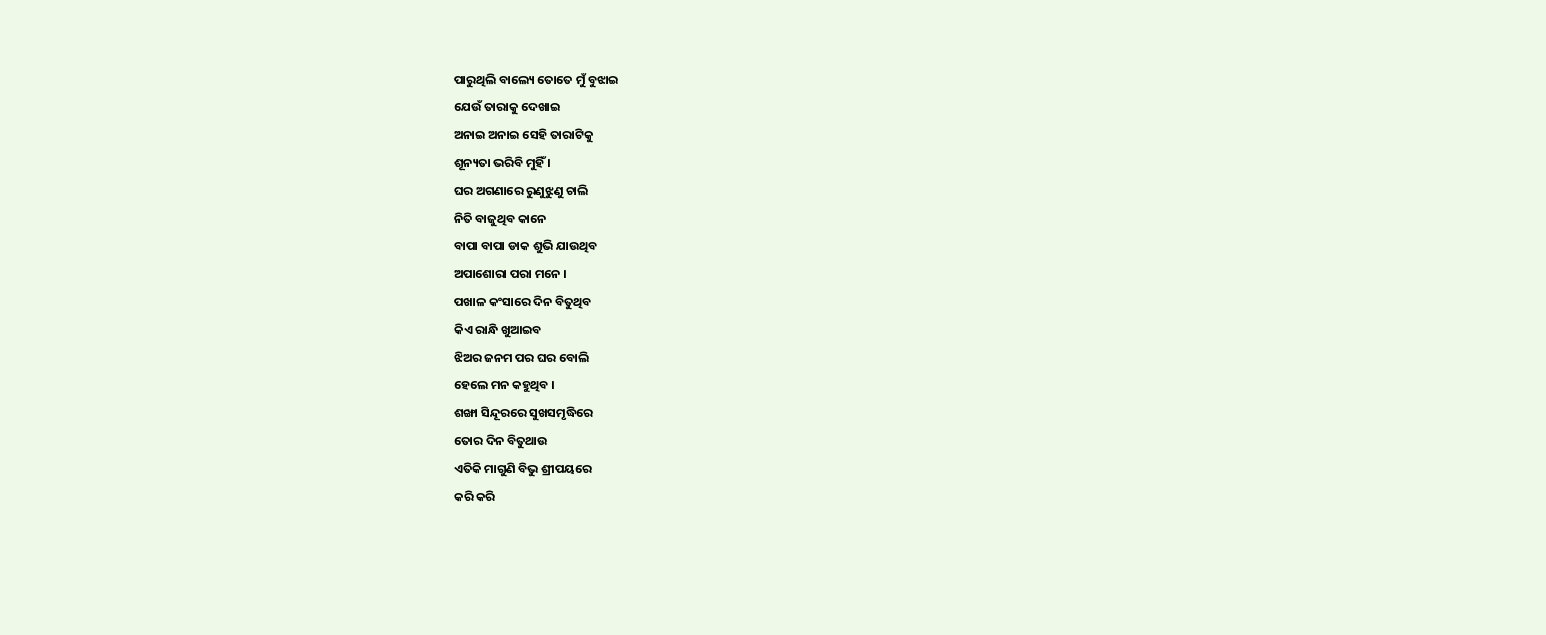ପାରୁଥିଲି ବାଲ୍ୟେ ତୋତେ ମୁଁ ବୁଝାଇ
ଯେଉଁ ତାରାକୁ ଦେଖାଇ
ଅନାଇ ଅନାଇ ସେହି ତାରାଟିକୁ
ଶୂନ୍ୟତା ଭରିବି ମୁହିଁ ।
ଘର ଅଗଣାରେ ରୁଣୁଝୁଣୁ ଚାଲି
ନିତି ବାଜୁଥିବ କାନେ
ବାପା ବାପା ଡାକ ଶୁଭି ଯାଉଥିବ
ଅପାଶୋରା ପରା ମନେ ।
ପଖାଳ କଂସାରେ ଦିନ ବିତୁଥିବ
କିଏ ରାନ୍ଧି ଖୁଆଇବ
ଝିଅର ଜନମ ପର ଘର ବୋଲି
ହେଲେ ମନ କହୁଥିବ ।
ଶଙ୍ଖା ସିନ୍ଦୂରରେ ସୁଖସମୃଦ୍ଧିରେ
ତୋର ଦିନ ବିତୁଥାଉ
ଏତିକି ମାଗୁଣି ବିଭୁ ଶ୍ରୀପୟରେ
କରି କରି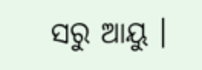ସରୁ ଆୟୁ ।